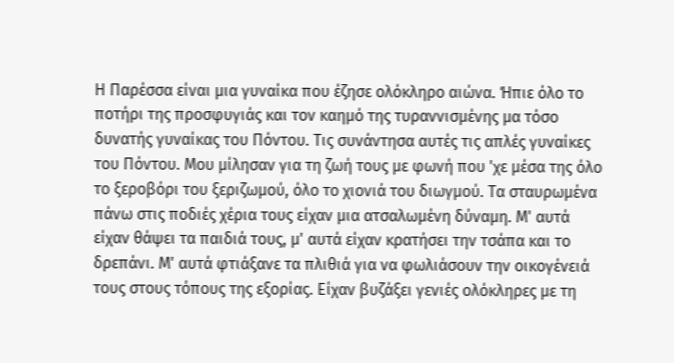Η Παρέσσα είναι μια γυναίκα που έζησε ολόκληρο αιώνα. Ήπιε όλο το ποτήρι της προσφυγιάς και τον καημό της τυραννισμένης μα τόσο δυνατής γυναίκας του Πόντου. Τις συνάντησα αυτές τις απλές γυναίκες του Πόντου. Μου μίλησαν για τη ζωή τους με φωνή που 'χε μέσα της όλο το ξεροβόρι του ξεριζωμού, όλο το χιονιά του διωγμού. Τα σταυρωμένα πάνω στις ποδιές χέρια τους είχαν μια ατσαλωμένη δύναμη. Μ' αυτά είχαν θάψει τα παιδιά τους, μ' αυτά είχαν κρατήσει την τσάπα και το δρεπάνι. Μ' αυτά φτιάξανε τα πλιθιά για να φωλιάσουν την οικογένειά τους στους τόπους της εξορίας. Είχαν βυζάξει γενιές ολόκληρες με τη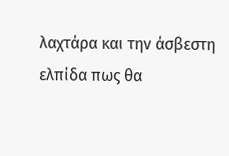λαχτάρα και την άσβεστη ελπίδα πως θα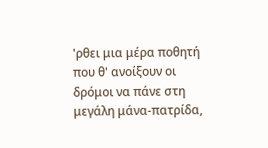'ρθει μια μέρα ποθητή που θ' ανοίξουν οι δρόμοι να πάνε στη μεγάλη μάνα-πατρίδα,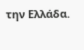την Ελλάδα.